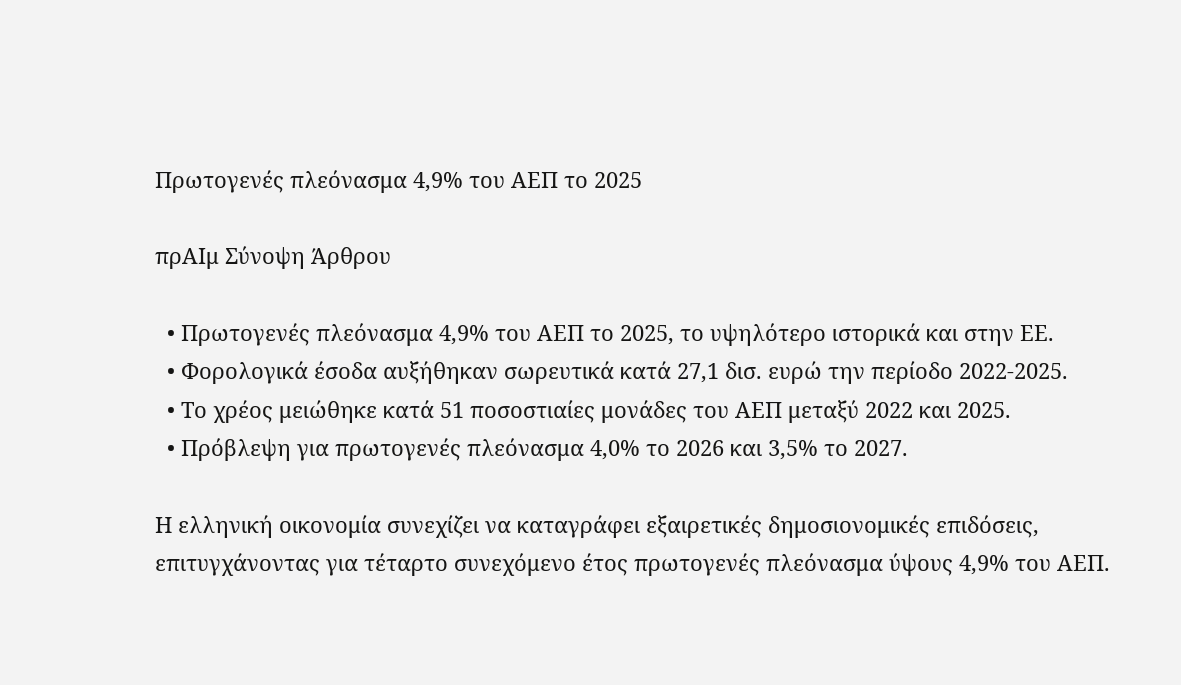Πρωτογενές πλεόνασμα 4,9% του ΑΕΠ το 2025

πρΑΙμ Σύνοψη Άρθρου

  • Πρωτογενές πλεόνασμα 4,9% του ΑΕΠ το 2025, το υψηλότερο ιστορικά και στην ΕΕ.
  • Φορολογικά έσοδα αυξήθηκαν σωρευτικά κατά 27,1 δισ. ευρώ την περίοδο 2022-2025.
  • Το χρέος μειώθηκε κατά 51 ποσοστιαίες μονάδες του ΑΕΠ μεταξύ 2022 και 2025.
  • Πρόβλεψη για πρωτογενές πλεόνασμα 4,0% το 2026 και 3,5% το 2027.

Η ελληνική οικονομία συνεχίζει να καταγράφει εξαιρετικές δημοσιονομικές επιδόσεις, επιτυγχάνοντας για τέταρτο συνεχόμενο έτος πρωτογενές πλεόνασμα ύψους 4,9% του ΑΕΠ.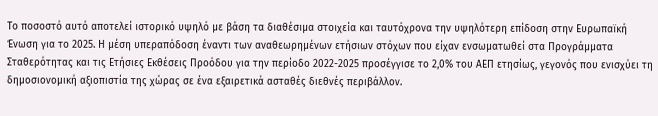Το ποσοστό αυτό αποτελεί ιστορικό υψηλό με βάση τα διαθέσιμα στοιχεία και ταυτόχρονα την υψηλότερη επίδοση στην Ευρωπαϊκή Ένωση για το 2025. Η μέση υπεραπόδοση έναντι των αναθεωρημένων ετήσιων στόχων που είχαν ενσωματωθεί στα Προγράμματα Σταθερότητας και τις Ετήσιες Εκθέσεις Προόδου για την περίοδο 2022-2025 προσέγγισε το 2,0% του ΑΕΠ ετησίως, γεγονός που ενισχύει τη δημοσιονομική αξιοπιστία της χώρας σε ένα εξαιρετικά ασταθές διεθνές περιβάλλον.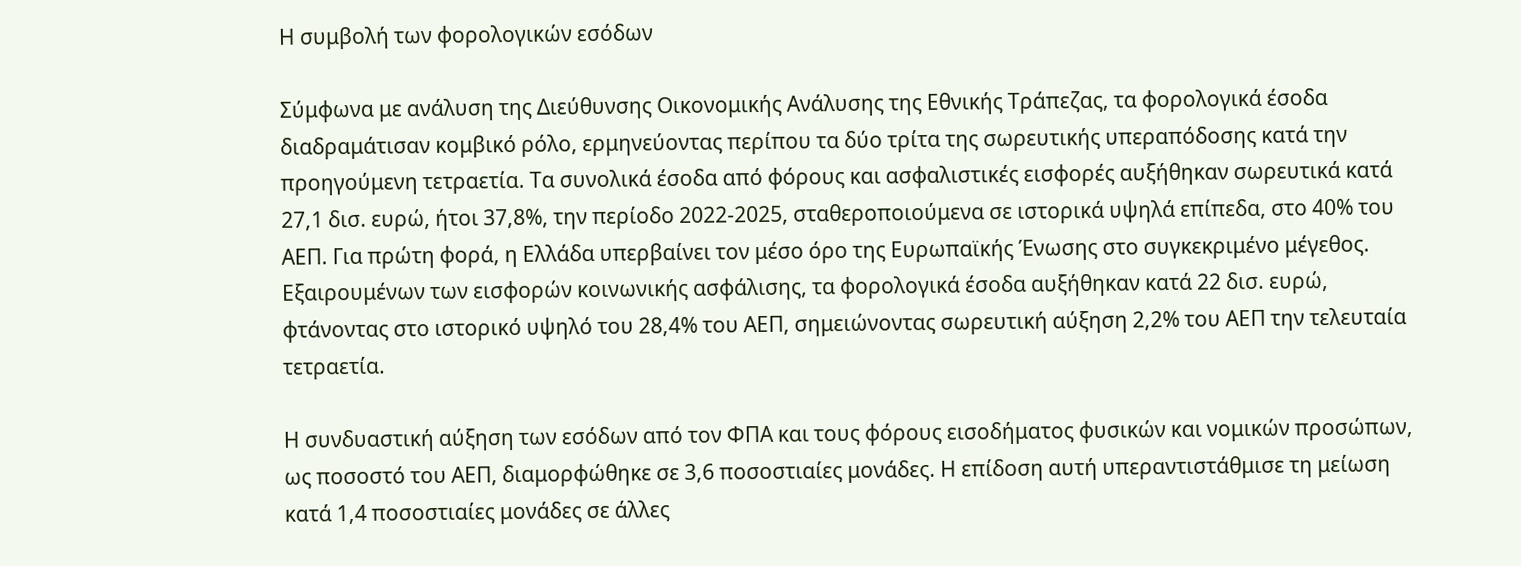Η συμβολή των φορολογικών εσόδων

Σύμφωνα με ανάλυση της Διεύθυνσης Οικονομικής Ανάλυσης της Εθνικής Τράπεζας, τα φορολογικά έσοδα διαδραμάτισαν κομβικό ρόλο, ερμηνεύοντας περίπου τα δύο τρίτα της σωρευτικής υπεραπόδοσης κατά την προηγούμενη τετραετία. Τα συνολικά έσοδα από φόρους και ασφαλιστικές εισφορές αυξήθηκαν σωρευτικά κατά 27,1 δισ. ευρώ, ήτοι 37,8%, την περίοδο 2022-2025, σταθεροποιούμενα σε ιστορικά υψηλά επίπεδα, στο 40% του ΑΕΠ. Για πρώτη φορά, η Ελλάδα υπερβαίνει τον μέσο όρο της Ευρωπαϊκής Ένωσης στο συγκεκριμένο μέγεθος. Εξαιρουμένων των εισφορών κοινωνικής ασφάλισης, τα φορολογικά έσοδα αυξήθηκαν κατά 22 δισ. ευρώ, φτάνοντας στο ιστορικό υψηλό του 28,4% του ΑΕΠ, σημειώνοντας σωρευτική αύξηση 2,2% του ΑΕΠ την τελευταία τετραετία.

Η συνδυαστική αύξηση των εσόδων από τον ΦΠΑ και τους φόρους εισοδήματος φυσικών και νομικών προσώπων, ως ποσοστό του ΑΕΠ, διαμορφώθηκε σε 3,6 ποσοστιαίες μονάδες. Η επίδοση αυτή υπεραντιστάθμισε τη μείωση κατά 1,4 ποσοστιαίες μονάδες σε άλλες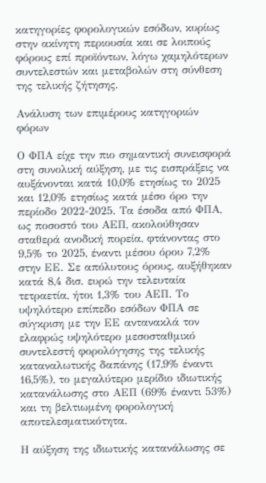κατηγορίες φορολογικών εσόδων, κυρίως στην ακίνητη περιουσία και σε λοιπούς φόρους επί προϊόντων, λόγω χαμηλότερων συντελεστών και μεταβολών στη σύνθεση της τελικής ζήτησης.

Ανάλυση των επιμέρους κατηγοριών φόρων

Ο ΦΠΑ είχε την πιο σημαντική συνεισφορά στη συνολική αύξηση, με τις εισπράξεις να αυξάνονται κατά 10,0% ετησίως το 2025 και 12,0% ετησίως κατά μέσο όρο την περίοδο 2022-2025. Τα έσοδα από ΦΠΑ, ως ποσοστό του ΑΕΠ, ακολούθησαν σταθερά ανοδική πορεία, φτάνοντας στο 9,5% το 2025, έναντι μέσου όρου 7,2% στην ΕΕ. Σε απόλυτους όρους, αυξήθηκαν κατά 8,4 δισ. ευρώ την τελευταία τετραετία, ήτοι 1,3% του ΑΕΠ. Το υψηλότερο επίπεδο εσόδων ΦΠΑ σε σύγκριση με την ΕΕ αντανακλά τον ελαφρώς υψηλότερο μεσοσταθμικό συντελεστή φορολόγησης της τελικής καταναλωτικής δαπάνης (17,9% έναντι 16,5%), το μεγαλύτερο μερίδιο ιδιωτικής κατανάλωσης στο ΑΕΠ (69% έναντι 53%) και τη βελτιωμένη φορολογική αποτελεσματικότητα.

Η αύξηση της ιδιωτικής κατανάλωσης σε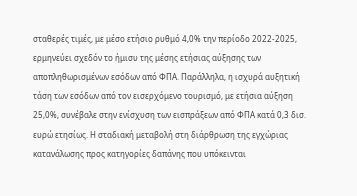σταθερές τιμές, με μέσο ετήσιο ρυθμό 4,0% την περίοδο 2022-2025, ερμηνεύει σχεδόν το ήμισυ της μέσης ετήσιας αύξησης των αποπληθωρισμένων εσόδων από ΦΠΑ. Παράλληλα, η ισχυρά αυξητική τάση των εσόδων από τον εισερχόμενο τουρισμό, με ετήσια αύξηση 25,0%, συνέβαλε στην ενίσχυση των εισπράξεων από ΦΠΑ κατά 0,3 δισ. ευρώ ετησίως. Η σταδιακή μεταβολή στη διάρθρωση της εγχώριας κατανάλωσης προς κατηγορίες δαπάνης που υπόκεινται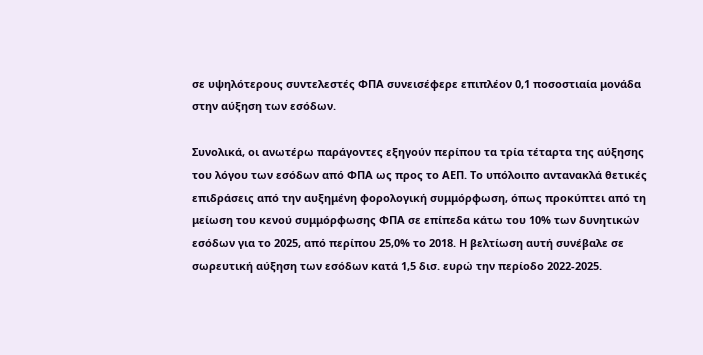σε υψηλότερους συντελεστές ΦΠΑ συνεισέφερε επιπλέον 0,1 ποσοστιαία μονάδα στην αύξηση των εσόδων.

Συνολικά, οι ανωτέρω παράγοντες εξηγούν περίπου τα τρία τέταρτα της αύξησης του λόγου των εσόδων από ΦΠΑ ως προς το ΑΕΠ. Το υπόλοιπο αντανακλά θετικές επιδράσεις από την αυξημένη φορολογική συμμόρφωση, όπως προκύπτει από τη μείωση του κενού συμμόρφωσης ΦΠΑ σε επίπεδα κάτω του 10% των δυνητικών εσόδων για το 2025, από περίπου 25,0% το 2018. Η βελτίωση αυτή συνέβαλε σε σωρευτική αύξηση των εσόδων κατά 1,5 δισ. ευρώ την περίοδο 2022-2025.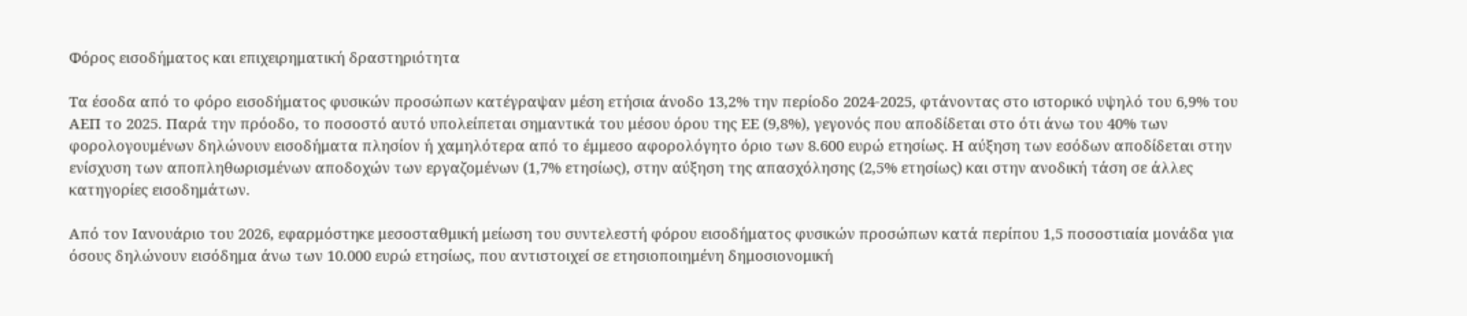Φόρος εισοδήματος και επιχειρηματική δραστηριότητα

Τα έσοδα από το φόρο εισοδήματος φυσικών προσώπων κατέγραψαν μέση ετήσια άνοδο 13,2% την περίοδο 2024-2025, φτάνοντας στο ιστορικό υψηλό του 6,9% του ΑΕΠ το 2025. Παρά την πρόοδο, το ποσοστό αυτό υπολείπεται σημαντικά του μέσου όρου της ΕΕ (9,8%), γεγονός που αποδίδεται στο ότι άνω του 40% των φορολογουμένων δηλώνουν εισοδήματα πλησίον ή χαμηλότερα από το έμμεσο αφορολόγητο όριο των 8.600 ευρώ ετησίως. Η αύξηση των εσόδων αποδίδεται στην ενίσχυση των αποπληθωρισμένων αποδοχών των εργαζομένων (1,7% ετησίως), στην αύξηση της απασχόλησης (2,5% ετησίως) και στην ανοδική τάση σε άλλες κατηγορίες εισοδημάτων.

Από τον Ιανουάριο του 2026, εφαρμόστηκε μεσοσταθμική μείωση του συντελεστή φόρου εισοδήματος φυσικών προσώπων κατά περίπου 1,5 ποσοστιαία μονάδα για όσους δηλώνουν εισόδημα άνω των 10.000 ευρώ ετησίως, που αντιστοιχεί σε ετησιοποιημένη δημοσιονομική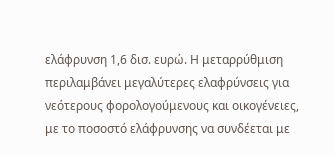ελάφρυνση 1,6 δισ. ευρώ. Η μεταρρύθμιση περιλαμβάνει μεγαλύτερες ελαφρύνσεις για νεότερους φορολογούμενους και οικογένειες, με το ποσοστό ελάφρυνσης να συνδέεται με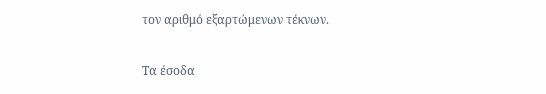τον αριθμό εξαρτώμενων τέκνων.

Τα έσοδα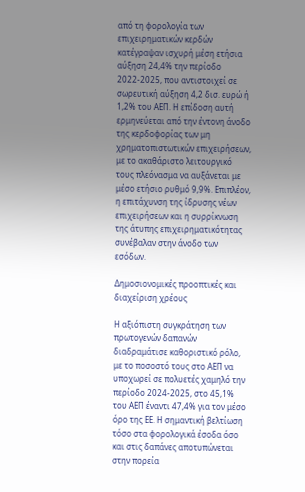από τη φορολογία των επιχειρηματικών κερδών κατέγραψαν ισχυρή μέση ετήσια αύξηση 24,4% την περίοδο 2022-2025, που αντιστοιχεί σε σωρευτική αύξηση 4,2 δισ. ευρώ ή 1,2% του ΑΕΠ. Η επίδοση αυτή ερμηνεύεται από την έντονη άνοδο της κερδοφορίας των μη χρηματοπιστωτικών επιχειρήσεων, με το ακαθάριστο λειτουργικό τους πλεόνασμα να αυξάνεται με μέσο ετήσιο ρυθμό 9,9%. Επιπλέον, η επιτάχυνση της ίδρυσης νέων επιχειρήσεων και η συρρίκνωση της άτυπης επιχειρηματικότητας συνέβαλαν στην άνοδο των εσόδων.

Δημοσιονομικές προοπτικές και διαχείριση χρέους

Η αξιόπιστη συγκράτηση των πρωτογενών δαπανών διαδραμάτισε καθοριστικό ρόλο, με το ποσοστό τους στο ΑΕΠ να υποχωρεί σε πολυετές χαμηλό την περίοδο 2024-2025, στο 45,1% του ΑΕΠ έναντι 47,4% για τον μέσο όρο της ΕΕ. Η σημαντική βελτίωση τόσο στα φορολογικά έσοδα όσο και στις δαπάνες αποτυπώνεται στην πορεία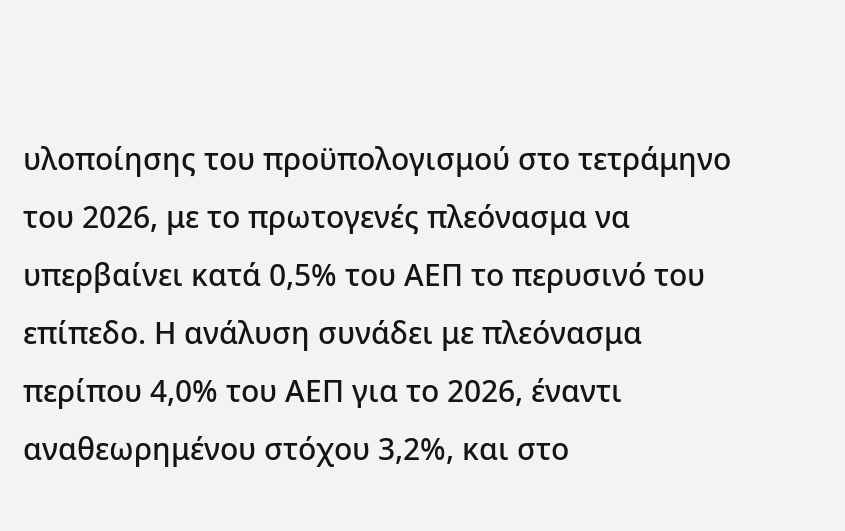υλοποίησης του προϋπολογισμού στο τετράμηνο του 2026, με το πρωτογενές πλεόνασμα να υπερβαίνει κατά 0,5% του ΑΕΠ το περυσινό του επίπεδο. Η ανάλυση συνάδει με πλεόνασμα περίπου 4,0% του ΑΕΠ για το 2026, έναντι αναθεωρημένου στόχου 3,2%, και στο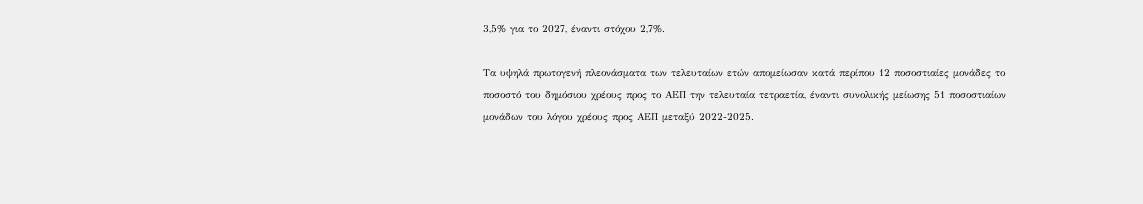3,5% για το 2027, έναντι στόχου 2,7%.

Τα υψηλά πρωτογενή πλεονάσματα των τελευταίων ετών απομείωσαν κατά περίπου 12 ποσοστιαίες μονάδες το ποσοστό του δημόσιου χρέους προς το ΑΕΠ την τελευταία τετραετία, έναντι συνολικής μείωσης 51 ποσοστιαίων μονάδων του λόγου χρέους προς ΑΕΠ μεταξύ 2022-2025.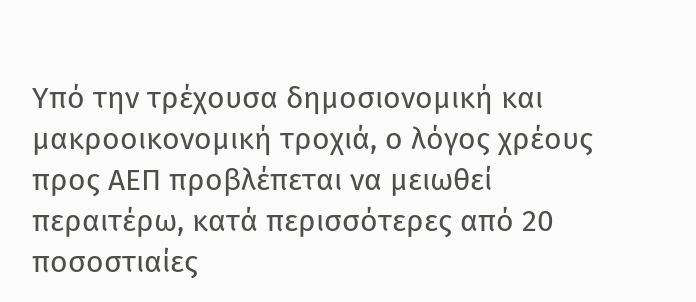Υπό την τρέχουσα δημοσιονομική και μακροοικονομική τροχιά, ο λόγος χρέους προς ΑΕΠ προβλέπεται να μειωθεί περαιτέρω, κατά περισσότερες από 20 ποσοστιαίες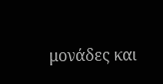μονάδες και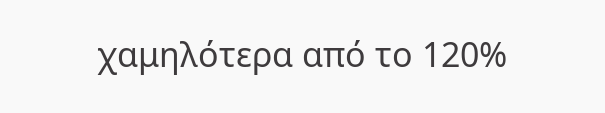χαμηλότερα από το 120%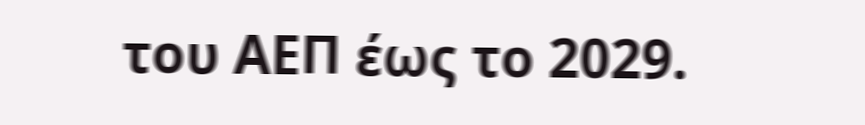του ΑΕΠ έως το 2029.